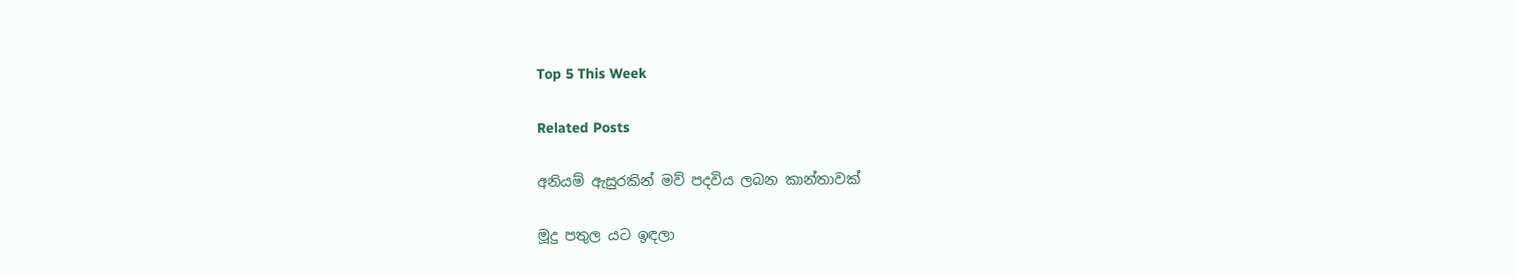Top 5 This Week

Related Posts

අනියම් ඇසුරකින් මව් පදවිය ලබන කාන්තාවක්

මූදු පතුල යට ඉඳලා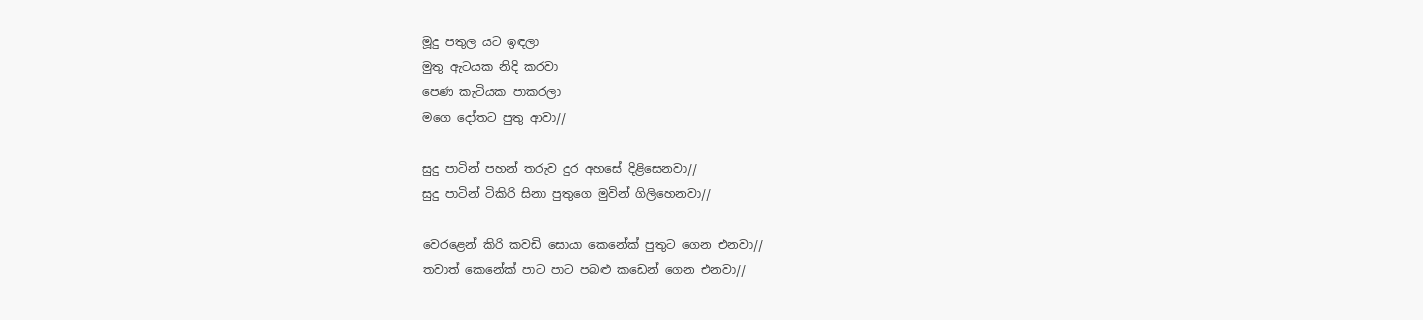මූදු පතුල යට ඉඳලා
මුතු ඇටයක නිදි කරවා
පෙණ කැටියක පාකරලා
මගෙ දෝතට පුතු ආවා//

සුදු පාටින් පහන් තරුව දුර අහසේ දිළිසෙනවා//
සුදු පාටින් ටිකිරි සිනා පුතුගෙ මුවින් ගිලිහෙනවා//

වෙරළෙන් කිරි කවඩි සොයා කෙනේක් පුතුට ගෙන එනවා//
තවාත් කෙනේක් පාට පාට පබළු කඩෙන් ගෙන එනවා//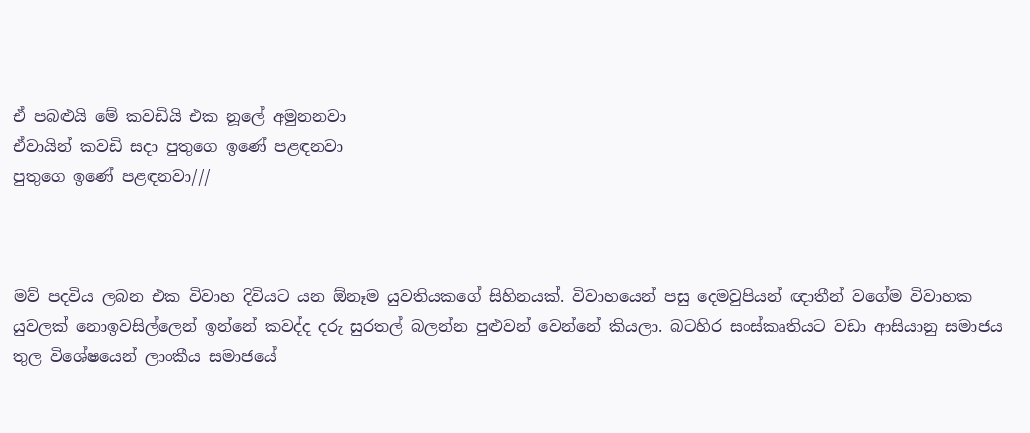ඒ පබළුයි මේ කවඩියි එක නූලේ අමුනනවා
ඒවායින් කවඩි සදා පුතුගෙ ඉණේ පළඳනවා
පුතුගෙ ඉණේ පළඳනවා///



මව් පදවිය ලබන එක විවාහ දිවියට යන ඕනෑම යුවතියකගේ සිහිනයක්. විවාහයෙන් පසු දෙමවුපියන් ඥාතීන් වගේම විවාහක යුවලක් නොඉවසිල්ලෙන් ඉන්නේ කවද්ද දරු සුරතල් බලන්න පුළුවන් වෙන්නේ කියලා. බටහිර සංස්කෘතියට වඩා ආසියානු සමාජය තුල විශේෂයෙන් ලාංකීය සමාජයේ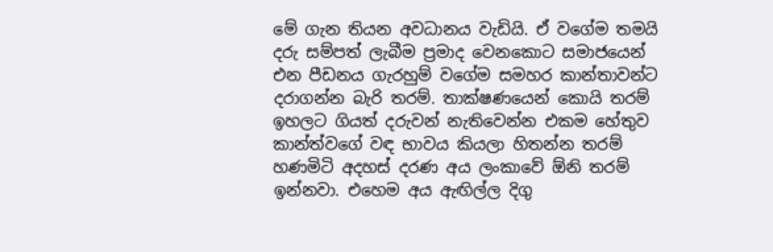මේ ගැන තියන අවධානය වැඩියි. ඒ වගේම තමයි දරු සම්පත් ලැබීම ප්‍රමාද වෙනකොට සමාජයෙන් එන පීඩනය ගැරහුම් වගේම සමහර කාන්තාවන්ට දරාගන්න බැරි තරම්. තාක්ෂණයෙන් කොයි තරම් ඉහලට ගියත් දරුවන් නැතිවෙන්න එකම හේතුව කාන්ත්වගේ වඳ භාවය කියලා හිතන්න තරම් හණමිටි අදහස් දරණ අය ලංකාවේ ඕනි තරම් ඉන්නවා. එහෙම අය ඇඟිල්ල දිගු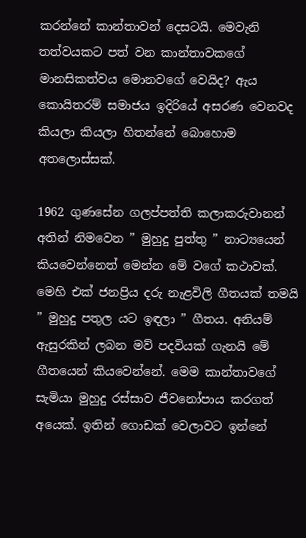කරන්නේ කාන්තාවන් දෙසටයි. මෙවැනි තත්වයකට පත් වන කාන්තාවකගේ මානසිකත්වය මොනවගේ වෙයිද? ඇය කොයිතරම් සමාජය ඉදිරියේ අසරණ වෙනවද කියලා කියලා හිතන්නේ බොහොම අතලොස්සක්.

1962 ගුණසේන ගලප්පත්ති කලාකරුවානන් අතින් නිමවෙන ” මුහුදු පුත්තු ” නාට්‍යයෙන් කියවෙන්නෙත් මෙන්න මේ වගේ කථාවක්. මෙහි එක් ජනප්‍රිය දරු නැළවිලි ගීතයක් තමයි ” මුහුදු පතුල යට ඉඳලා ” ගීතය. අනියම් ඇසුරකින් ලබන මව් පදවියක් ගැනයි මේ ගීතයෙන් කියවෙන්නේ. මෙම කාන්තාවගේ සැමියා මුහුදු රස්සාව ජීවනෝපාය කරගත් අයෙක්. ඉතින් ගොඩක් වෙලාවට ඉන්නේ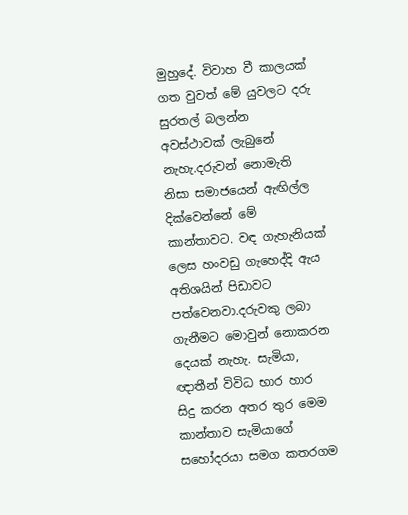මුහුදේ. විවාහ වී කාලයක් ගත වුවත් මේ යුවලට දරු සුරතල් බලන්න අවස්ථාවක් ලැබුනේ නැහැ.දරුවන් නොමැති නිසා සමාජයෙන් ඇඟිල්ල දික්වෙන්නේ මේ කාන්තාවට. වඳ ගැහැනියක් ලෙස හංවඩු ගැහෙද්දි ඇය අතිශයින් පිඩාවට පත්වෙනවා.දරුවකු ලබා ගැනීමට මොවුන් නොකරන දෙයක් නැහැ. සැමියා, ඥාතීන් විවිධ භාර හාර සිදු කරන අතර තුර මෙම කාන්තාව සැමියාගේ සහෝදරයා සමග කතරගම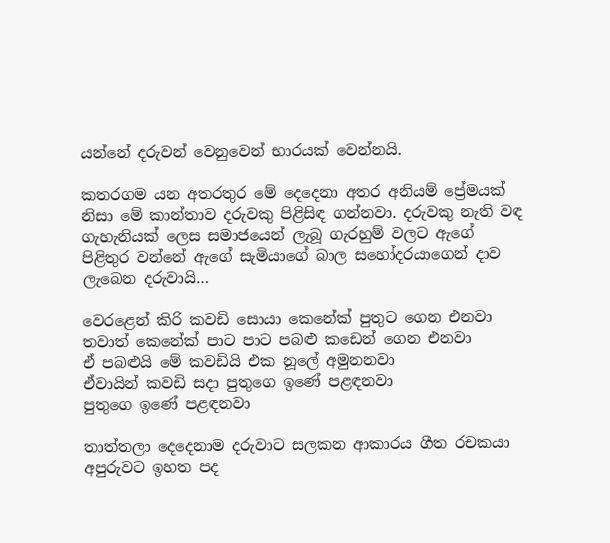යන්නේ දරුවන් වෙනුවෙන් භාරයක් වෙන්නයි.

කතරගම යන අතරතුර මේ දෙදෙනා අතර අනියම් ප්‍රේමයක් නිසා මේ කාන්තාව දරුවකු පිළිසිඳ ගන්නවා. දරුවකු නැති වඳ ගැහැනියක් ලෙස සමාජයෙන් ලැබූ ගැරහුම් වලට ඇගේ පිළිතුර වන්නේ ඇගේ සැමියාගේ බාල සහෝදරයාගෙන් දාව ලැබෙන දරුවායි…

වෙරළෙන් කිරි කවඩි සොයා කෙනේක් පුතුට ගෙන එනවා
තවාත් කෙනේක් පාට පාට පබළු කඩෙන් ගෙන එනවා
ඒ පබළුයි මේ කවඩියි එක නූලේ අමුනනවා
ඒවායින් කවඩි සදා පුතුගෙ ඉණේ පළඳනවා
පුතුගෙ ඉණේ පළඳනවා

තාත්තලා දෙදෙනාම දරුවාට සලකන ආකාරය ගීත රචකයා අපුරුවට ඉහත පද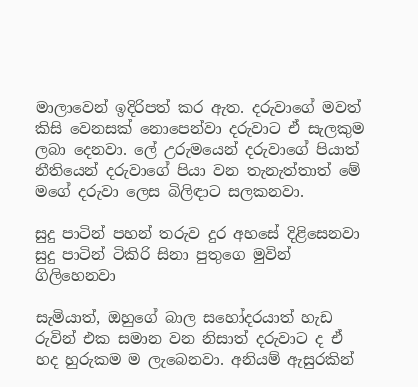මාලාවෙන් ඉදිරිපත් කර ඇත. දරුවාගේ මවත් කිසි වෙනසක් නොපෙන්වා දරුවාට ඒ සැලකුම ලබා දෙනවා. ලේ උරුමයෙන් දරුවාගේ පියාත් නීතියෙන් දරුවාගේ පියා වන තැනැත්තාත් මේ මගේ දරුවා ලෙස බිලිඳාට සලකනවා.

සුදු පාටින් පහන් තරුව දුර අහසේ දිළිසෙනවා
සුදු පාටින් ටිකිරි සිනා පුතුගෙ මුවින් ගිලිහෙනවා

සැමියාත්, ඔහුගේ බාල සහෝදරයාත් හැඩ රුවින් එක සමාන වන නිසාත් දරුවාට ද ඒ හද හුරුකම ම ලැබෙනවා. අනියම් ඇසුරකින්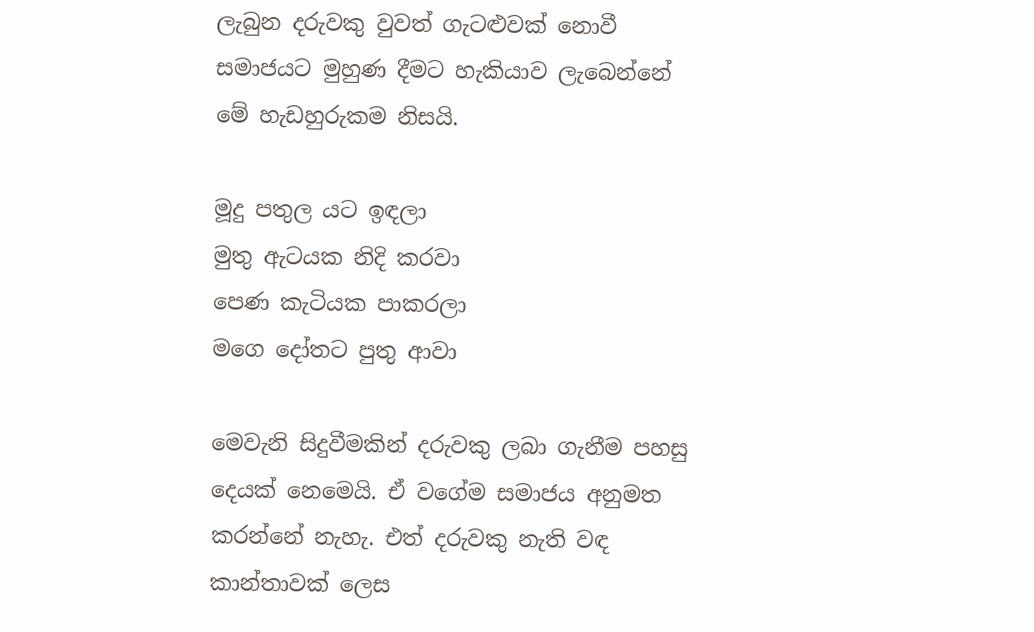ලැබුන දරුවකු වුවත් ගැටළුවක් නොවී සමාජයට මුහුණ දීමට හැකියාව ලැබෙන්නේ මේ හැඩහුරුකම නිසයි.

මූදු පතුල යට ඉඳලා
මුතු ඇටයක නිදි කරවා
පෙණ කැටියක පාකරලා
මගෙ දෝතට පුතු ආවා

මෙවැනි සිදුවීමකින් දරුවකු ලබා ගැනීම පහසු දෙයක් නෙමෙයි. ඒ වගේම සමාජය අනුමත කරන්නේ නැහැ. එත් දරුවකු නැති වඳ කාන්තාවක් ලෙස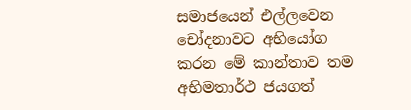සමාජයෙන් එල්ලවෙන චෝදනාවට අභියෝග කරන මේ කාන්තාව තම අභිමතාර්ථ ජයගත්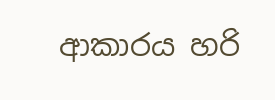ආකාරය හරි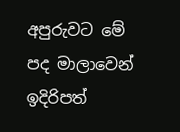අපුරුවට මේ පද මාලාවෙන් ඉදිරිපත්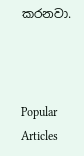කරනවා.



Popular Articles